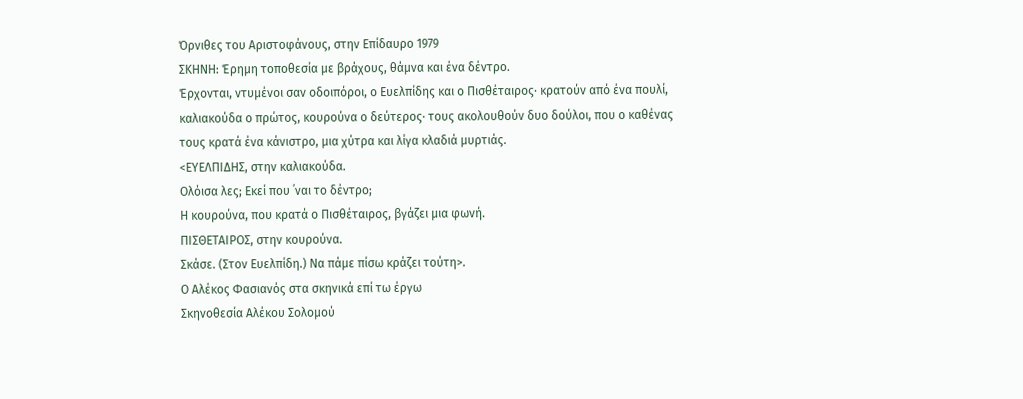Όρνιθες του Αριστοφάνους, στην Επίδαυρο 1979
ΣΚΗΝΗ: Έρημη τοποθεσία με βράχους, θάμνα και ένα δέντρο.
Έρχονται, ντυμένοι σαν οδοιπόροι, ο Ευελπίδης και ο Πισθέταιρος· κρατούν από ένα πουλί, καλιακούδα ο πρώτος, κουρούνα ο δεύτερος· τους ακολουθούν δυο δούλοι, που ο καθένας τους κρατά ένα κάνιστρο, μια χύτρα και λίγα κλαδιά μυρτιάς.
<ΕΥΕΛΠΙΔΗΣ, στην καλιακούδα.
Ολόισα λες; Εκεί που ᾽ναι το δέντρο;
Η κουρούνα, που κρατά ο Πισθέταιρος, βγάζει μια φωνή.
ΠΙΣΘΕΤΑΙΡΟΣ, στην κουρούνα.
Σκάσε. (Στον Ευελπίδη.) Να πάμε πίσω κράζει τούτη>.
Ο Αλέκος Φασιανός στα σκηνικά επί τω έργω
Σκηνοθεσία Αλέκου Σολομού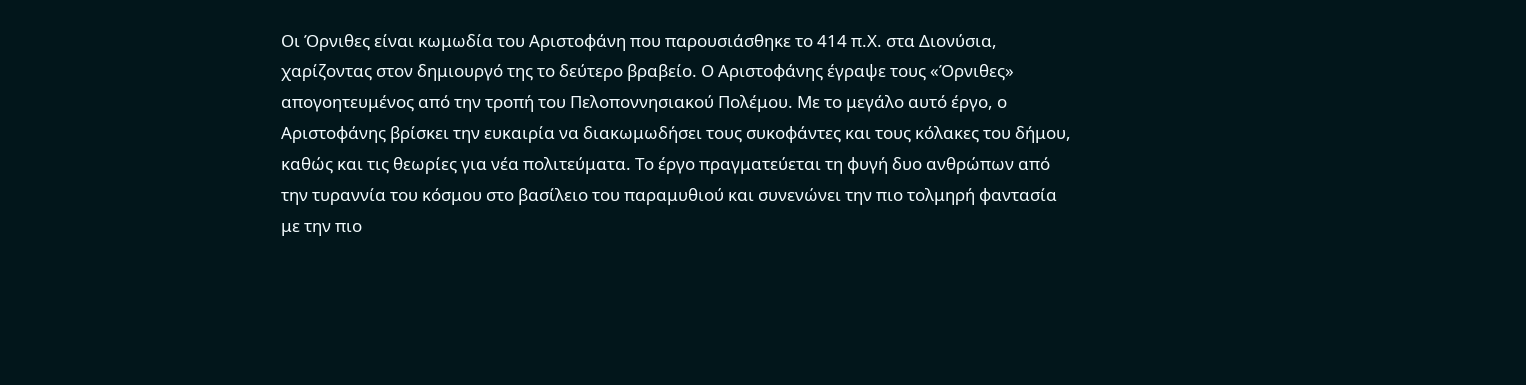Οι Όρνιθες είναι κωμωδία του Αριστοφάνη που παρουσιάσθηκε το 414 π.Χ. στα Διονύσια, χαρίζοντας στον δημιουργό της το δεύτερο βραβείο. Ο Αριστοφάνης έγραψε τους «Όρνιθες» απογοητευμένος από την τροπή του Πελοποννησιακού Πολέμου. Με το μεγάλο αυτό έργο, ο Αριστοφάνης βρίσκει την ευκαιρία να διακωμωδήσει τους συκοφάντες και τους κόλακες του δήμου, καθώς και τις θεωρίες για νέα πολιτεύματα. Το έργο πραγματεύεται τη φυγή δυο ανθρώπων από την τυραννία του κόσμου στο βασίλειο του παραμυθιού και συνενώνει την πιο τολμηρή φαντασία με την πιο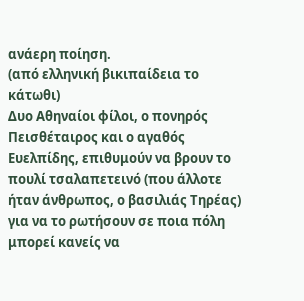ανάερη ποίηση.
(από ελληνική βικιπαίδεια το κάτωθι)
Δυο Αθηναίοι φίλοι, ο πονηρός Πεισθέταιρος και ο αγαθός Ευελπίδης, επιθυμούν να βρουν το πουλί τσαλαπετεινό (που άλλοτε ήταν άνθρωπος, ο βασιλιάς Τηρέας) για να το ρωτήσουν σε ποια πόλη μπορεί κανείς να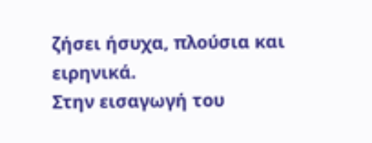ζήσει ήσυχα, πλούσια και ειρηνικά.
Στην εισαγωγή του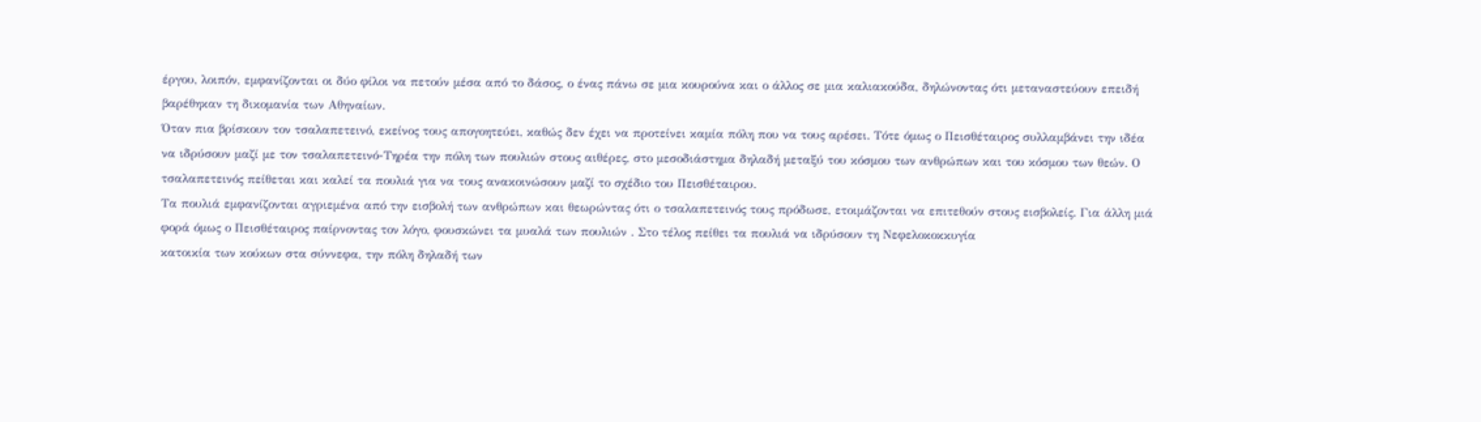έργου, λοιπόν, εμφανίζονται οι δύο φίλοι να πετούν μέσα από το δάσος, ο ένας πάνω σε μια κουρούνα και ο άλλος σε μια καλιακούδα, δηλώνοντας ότι μεταναστεύουν επειδή βαρέθηκαν τη δικομανία των Αθηναίων.
Όταν πια βρίσκουν τον τσαλαπετεινό, εκείνος τους απογοητεύει, καθώς δεν έχει να προτείνει καμία πόλη που να τους αρέσει. Τότε όμως ο Πεισθέταιρος συλλαμβάνει την ιδέα να ιδρύσουν μαζί με τον τσαλαπετεινό-Τηρέα την πόλη των πουλιών στους αιθέρες, στο μεσοδιάστημα δηλαδή μεταξύ του κόσμου των ανθρώπων και του κόσμου των θεών. Ο τσαλαπετεινός πείθεται και καλεί τα πουλιά για να τους ανακοινώσουν μαζί το σχέδιο του Πεισθέταιρου.
Τα πουλιά εμφανίζονται αγριεμένα από την εισβολή των ανθρώπων και θεωρώντας ότι ο τσαλαπετεινός τους πρόδωσε, ετοιμάζονται να επιτεθούν στους εισβολείς. Για άλλη μιά φορά όμως ο Πεισθέταιρος παίρνοντας τον λόγο, φουσκώνει τα μυαλά των πουλιών . Στο τέλος πείθει τα πουλιά να ιδρύσουν τη Νεφελοκοκκυγία
κατοικία των κούκων στα σύννεφα, την πόλη δηλαδή των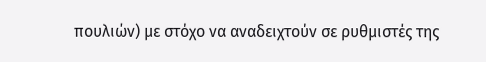πουλιών) με στόχο να αναδειχτούν σε ρυθμιστές της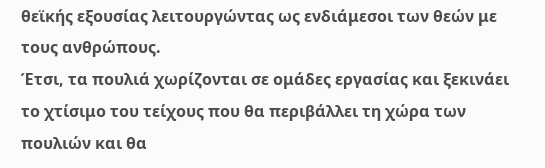θεϊκής εξουσίας λειτουργώντας ως ενδιάμεσοι των θεών με τους ανθρώπους.
Έτσι, τα πουλιά χωρίζονται σε ομάδες εργασίας και ξεκινάει το χτίσιμο του τείχους που θα περιβάλλει τη χώρα των πουλιών και θα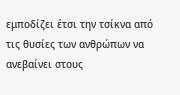εμποδίζει έτσι την τσίκνα από τις θυσίες των ανθρώπων να ανεβαίνει στους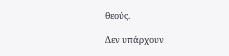θεούς.

Δεν υπάρχουν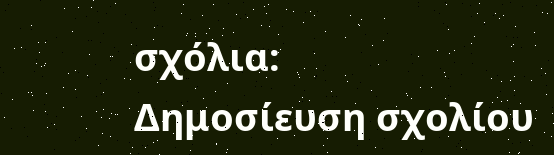σχόλια:
Δημοσίευση σχολίου